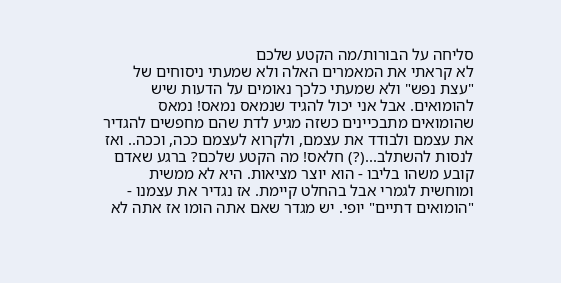סליחה על הבורות/מה הקטע שלכם
לא קראתי את המאמרים האלה ולא שמעתי ניסוחים של "עצת נפש" ולא שמעתי כלכך נאומים על הדעות שיש להומואים. אבל אני יכול להגיד שנמאס נמאס! נמאס שהומואים מתבכיינים כשזה מגיע לדת שהם מחפשים להגדיר את עצמם ולבודד את עצמם, ולקרוא לעצמם ככה, וככה.. ואז לנסות להשתלב...(?) חלאס! מה הקטע שלכם? ברגע שאדם קובע משהו בליבו - הוא יוצר מציאות. היא לא ממשית ומוחשית לגמרי אבל בהחלט קיימת. אז נגדיר את עצמנו - "הומואים דתיים" יופי. יש מגדר שאם אתה הומו אז אתה לא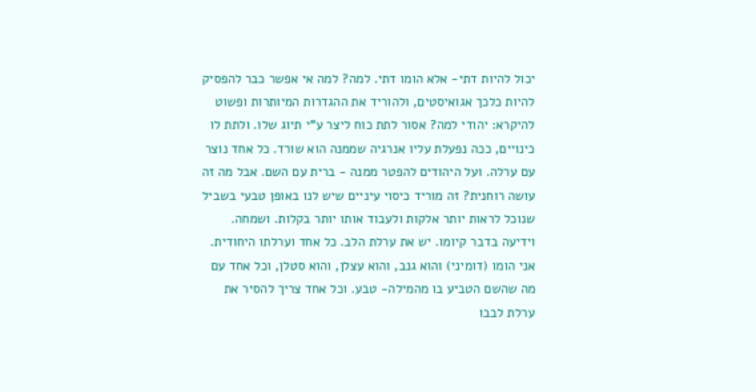יכול להיות דתי- אלא הומו דתי. למה? למה אי אפשר כבר להפסיק להיות כלכך אגואיסטים, ולהוריד את ההגדרות המיותרות ופשוט להיקרא: יהודי למה? אסור לתת כוח ליצר ע"י תיוג שלו. ולתת לו כינויים, ככה נפעלת עליו אנרגיה שממנה הוא שורד. כל אחד נוצר עם ערלה. ועל היהודים להפטר ממנה - ברית עם השם. אבל מה זה עושה רוחנית? זה מוריד כיסוי עיניים שיש לנו באופן טבעי בשביל שנוכל לראות יותר אלקות ולעבוד אותו יותר בקלות. ושמחה. וידיעה בדבר קיומו. יש את ערלת הלב. כל אחד וערלתו היחודית. אני הומו (דומיני) והוא גנב, והוא עצלן, והוא סטלן, וכל אחד עם מה שהשם הטביע בו מהמילה- טבע. וכל אחד צריך להסיר את ערלת לבבו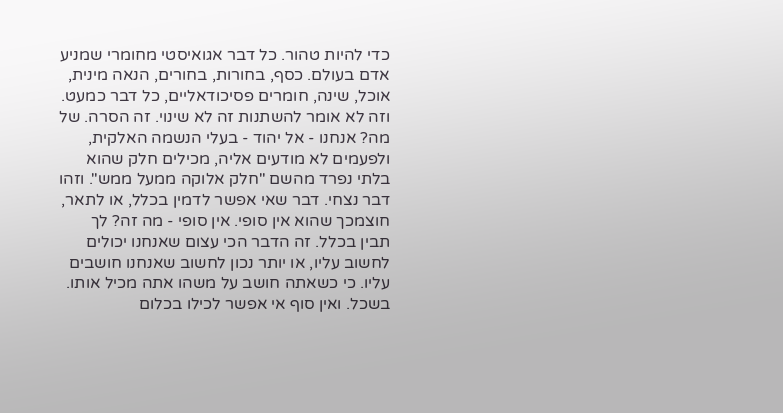כדי להיות טהור. כל דבר אגואיסטי מחומרי שמניע אדם בעולם. כסף, בחורות, בחורים, הנאה מינית, אוכל, שינה, חומרים פסיכודאליים, כל דבר כמעט. וזה לא אומר להשתנות זה לא שינוי. זה הסרה. של מה? אנחנו - אל יהוד - בעלי הנשמה האלקית, ולפעמים לא מודעים אליה, מכילים חלק שהוא בלתי נפרד מהשם "חלק אלוקה ממעל ממש". וזהו דבר נצחי. דבר שאי אפשר לדמין בכלל, או לתאר, חוצמכך שהוא אין סופי. אין סופי - מה זה? לך תבין בכלל. זה הדבר הכי עצום שאנחנו יכולים לחשוב עליו, או יותר נכון לחשוב שאנחנו חושבים עליו. כי כשאתה חושב על משהו אתה מכיל אותו. בשכל. ואין סוף אי אפשר לכילו בכלום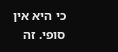כי היא אין סופי. זה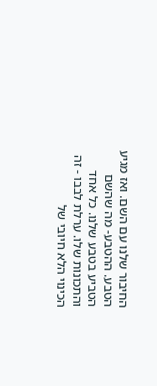החיבור שלנו עם השם. ואז מגיע הטבע. ההטבע- מה שהשם הטביע בטבע שלנו. כל אחד והתכונות שלו. ערלת לבבו - זה הכינוי הלא חיובי של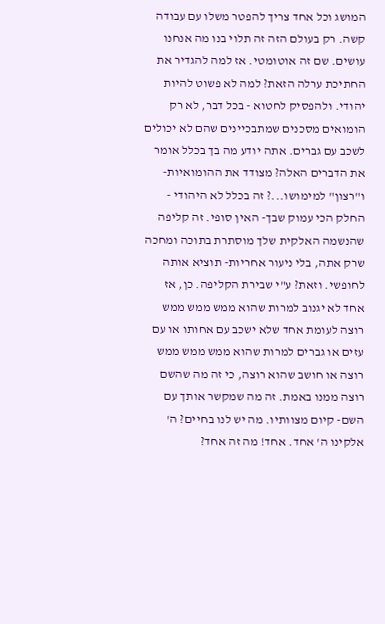המושג וכל אחד צריך להפטר משלו עם עבודה קשה. רק בעולם הזה זה תלוי בנו מה אנחנו עושים. שם זה אוטומטי. אז למה להגדיר את החתיכת ערלה הזאת? למה לא פשוט להיות יהודי. ולהפסיק לחטוא - בכל דבר, לא רק הומואים מסכנים שמתבכיינים שהם לא יכולים לשכב עם גברים. אתה יודע מה בך בכלל אומר את הדברים האלה? מצודד את ההומואיות- ו"רצון" למימושו...? זה בכלל לא היהודי - החלק הכי עמוק שבך- האין סופי. זה קליפה שהנשמה האלקית שלך מוסתרת בתוכה ומחכה שרק אתה, בלי ניעור אחריות- תוציא אותה לחופשי. וזאת? ע"י שבירת הקליפה. כן, אז אחד לא יגנוב למרות שהוא ממש ממש ממש רוצה לעומת אחד שלא ישכב עם אחותו או עם עזים או גברים למרות שהוא ממש ממש ממש רוצה או חושב שהוא רוצה, כי זה מה שהשם רוצה ממנו באמת. זה מה שמקשר אותך עם השם- קיום מצוותיו. מה יש לנו בחיים? ה' אלקינו ה' אחד. אחד! מה זה אחד?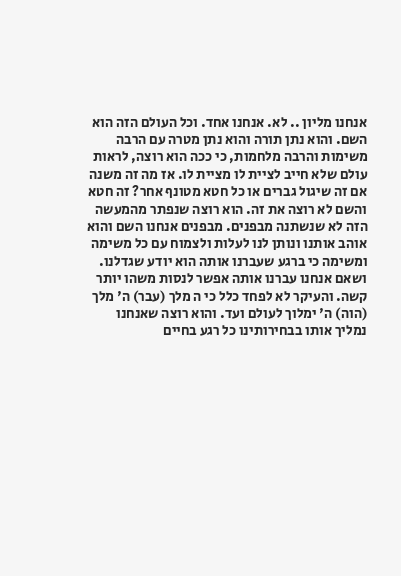אנחנו מליון .. לא. אנחנו אחד. וכל העולם הזה הוא השם. והוא נתן תורה והוא נתן מטרה עם הרבה משימות והרבה מלחמות, כי ככה הוא רוצה, לראות עולם שלא חייב לציית לו מציית לו. אז מה זה משנה אם זה שיגול גברים או כל חטא מטונף אחר? זה חטא והשם לא רוצה את זה. הוא רוצה שנפתר מהמעשה הזה לא שנשתנה מבפנים. מבפנים אנחנו השם והוא אוהב אותנו ונותן לנו לעלות ולצמוח עם כל משימה ומשימה כי ברגע שעברנו אותה הוא יודע שגדלנו. ושאם אנחנו עברנו אותה אפשר לנסות משהו יותר קשה. והעיקר לא לפחד כלל כי ה מלך (עבר) ה' מלך (הוה) ה' ימלוך לעולם ועד. והוא רוצה שאנחנו נמליך אותו בבחירותינו כל רגע בחיים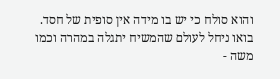והוא סולח כי יש בו מידה אין סופית של חסד. בואו ניחל לעולם שהמשיח יתגלה במהרה וכמו משה -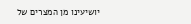יושיעינו מן המצרים של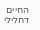החיים דחלילי